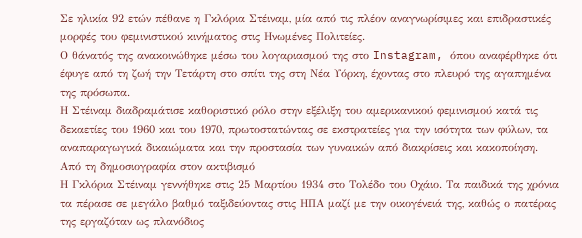Σε ηλικία 92 ετών πέθανε η Γκλόρια Στέιναμ, μία από τις πλέον αναγνωρίσιμες και επιδραστικές μορφές του φεμινιστικού κινήματος στις Ηνωμένες Πολιτείες.
Ο θάνατός της ανακοινώθηκε μέσω του λογαριασμού της στο Instagram, όπου αναφέρθηκε ότι έφυγε από τη ζωή την Τετάρτη στο σπίτι της στη Νέα Υόρκη, έχοντας στο πλευρό της αγαπημένα της πρόσωπα.
Η Στέιναμ διαδραμάτισε καθοριστικό ρόλο στην εξέλιξη του αμερικανικού φεμινισμού κατά τις δεκαετίες του 1960 και του 1970, πρωτοστατώντας σε εκστρατείες για την ισότητα των φύλων, τα αναπαραγωγικά δικαιώματα και την προστασία των γυναικών από διακρίσεις και κακοποίηση.
Από τη δημοσιογραφία στον ακτιβισμό
Η Γκλόρια Στέιναμ γεννήθηκε στις 25 Μαρτίου 1934 στο Τολέδο του Οχάιο. Τα παιδικά της χρόνια τα πέρασε σε μεγάλο βαθμό ταξιδεύοντας στις ΗΠΑ μαζί με την οικογένειά της, καθώς ο πατέρας της εργαζόταν ως πλανόδιος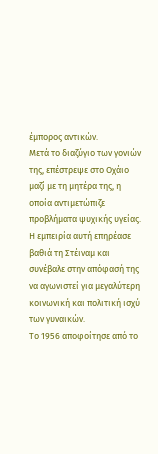έμπορος αντικών.
Μετά το διαζύγιο των γονιών της, επέστρεψε στο Οχάιο μαζί με τη μητέρα της, η οποία αντιμετώπιζε προβλήματα ψυχικής υγείας. Η εμπειρία αυτή επηρέασε βαθιά τη Στέιναμ και συνέβαλε στην απόφασή της να αγωνιστεί για μεγαλύτερη κοινωνική και πολιτική ισχύ των γυναικών.
Το 1956 αποφοίτησε από το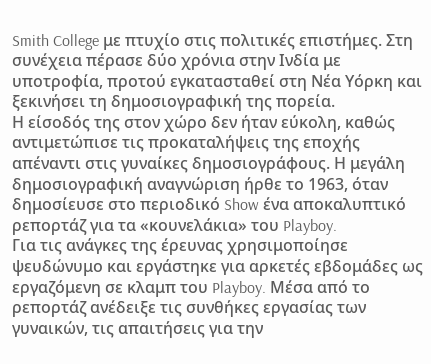Smith College με πτυχίο στις πολιτικές επιστήμες. Στη συνέχεια πέρασε δύο χρόνια στην Ινδία με υποτροφία, προτού εγκατασταθεί στη Νέα Υόρκη και ξεκινήσει τη δημοσιογραφική της πορεία.
Η είσοδός της στον χώρο δεν ήταν εύκολη, καθώς αντιμετώπισε τις προκαταλήψεις της εποχής απέναντι στις γυναίκες δημοσιογράφους. Η μεγάλη δημοσιογραφική αναγνώριση ήρθε το 1963, όταν δημοσίευσε στο περιοδικό Show ένα αποκαλυπτικό ρεπορτάζ για τα «κουνελάκια» του Playboy.
Για τις ανάγκες της έρευνας χρησιμοποίησε ψευδώνυμο και εργάστηκε για αρκετές εβδομάδες ως εργαζόμενη σε κλαμπ του Playboy. Μέσα από το ρεπορτάζ ανέδειξε τις συνθήκες εργασίας των γυναικών, τις απαιτήσεις για την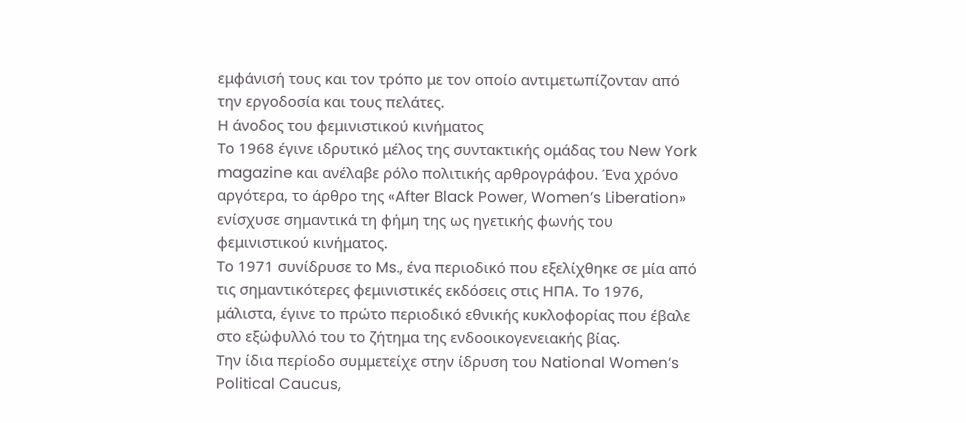εμφάνισή τους και τον τρόπο με τον οποίο αντιμετωπίζονταν από την εργοδοσία και τους πελάτες.
Η άνοδος του φεμινιστικού κινήματος
Το 1968 έγινε ιδρυτικό μέλος της συντακτικής ομάδας του New York magazine και ανέλαβε ρόλο πολιτικής αρθρογράφου. Ένα χρόνο αργότερα, το άρθρο της «After Black Power, Women’s Liberation» ενίσχυσε σημαντικά τη φήμη της ως ηγετικής φωνής του φεμινιστικού κινήματος.
Το 1971 συνίδρυσε το Ms., ένα περιοδικό που εξελίχθηκε σε μία από τις σημαντικότερες φεμινιστικές εκδόσεις στις ΗΠΑ. Το 1976, μάλιστα, έγινε το πρώτο περιοδικό εθνικής κυκλοφορίας που έβαλε στο εξώφυλλό του το ζήτημα της ενδοοικογενειακής βίας.
Την ίδια περίοδο συμμετείχε στην ίδρυση του National Women’s Political Caucus,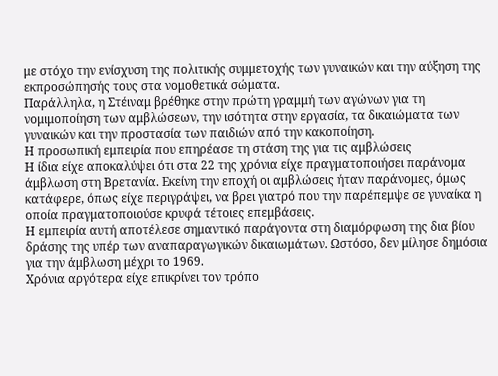με στόχο την ενίσχυση της πολιτικής συμμετοχής των γυναικών και την αύξηση της εκπροσώπησής τους στα νομοθετικά σώματα.
Παράλληλα, η Στέιναμ βρέθηκε στην πρώτη γραμμή των αγώνων για τη νομιμοποίηση των αμβλώσεων, την ισότητα στην εργασία, τα δικαιώματα των γυναικών και την προστασία των παιδιών από την κακοποίηση.
Η προσωπική εμπειρία που επηρέασε τη στάση της για τις αμβλώσεις
Η ίδια είχε αποκαλύψει ότι στα 22 της χρόνια είχε πραγματοποιήσει παράνομα άμβλωση στη Βρετανία. Εκείνη την εποχή οι αμβλώσεις ήταν παράνομες, όμως κατάφερε, όπως είχε περιγράψει, να βρει γιατρό που την παρέπεμψε σε γυναίκα η οποία πραγματοποιούσε κρυφά τέτοιες επεμβάσεις.
Η εμπειρία αυτή αποτέλεσε σημαντικό παράγοντα στη διαμόρφωση της δια βίου δράσης της υπέρ των αναπαραγωγικών δικαιωμάτων. Ωστόσο, δεν μίλησε δημόσια για την άμβλωση μέχρι το 1969.
Χρόνια αργότερα είχε επικρίνει τον τρόπο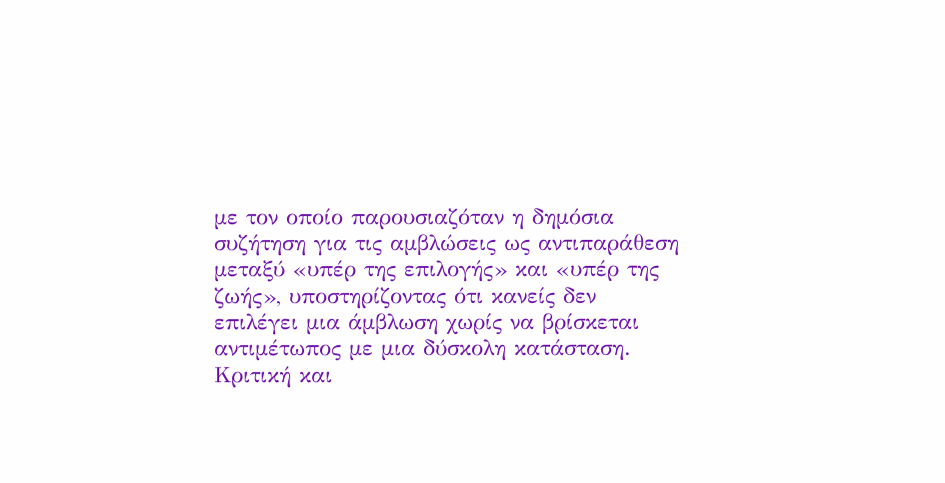με τον οποίο παρουσιαζόταν η δημόσια συζήτηση για τις αμβλώσεις ως αντιπαράθεση μεταξύ «υπέρ της επιλογής» και «υπέρ της ζωής», υποστηρίζοντας ότι κανείς δεν επιλέγει μια άμβλωση χωρίς να βρίσκεται αντιμέτωπος με μια δύσκολη κατάσταση.
Κριτική και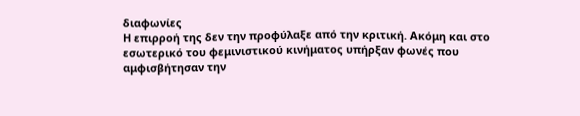διαφωνίες
Η επιρροή της δεν την προφύλαξε από την κριτική. Ακόμη και στο εσωτερικό του φεμινιστικού κινήματος υπήρξαν φωνές που αμφισβήτησαν την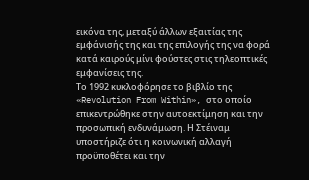εικόνα της, μεταξύ άλλων εξαιτίας της εμφάνισής της και της επιλογής της να φορά κατά καιρούς μίνι φούστες στις τηλεοπτικές εμφανίσεις της.
Το 1992 κυκλοφόρησε το βιβλίο της «Revolution From Within», στο οποίο επικεντρώθηκε στην αυτοεκτίμηση και την προσωπική ενδυνάμωση. Η Στέιναμ υποστήριζε ότι η κοινωνική αλλαγή προϋποθέτει και την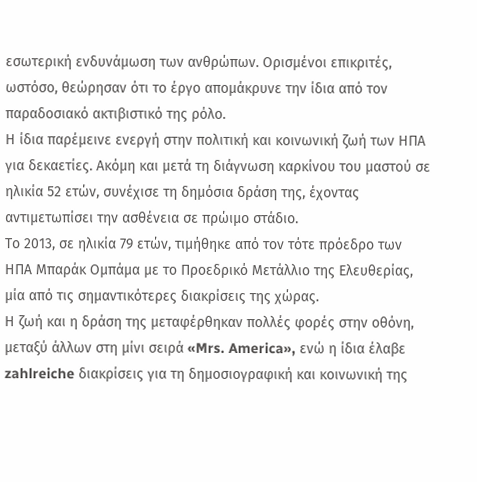εσωτερική ενδυνάμωση των ανθρώπων. Ορισμένοι επικριτές, ωστόσο, θεώρησαν ότι το έργο απομάκρυνε την ίδια από τον παραδοσιακό ακτιβιστικό της ρόλο.
Η ίδια παρέμεινε ενεργή στην πολιτική και κοινωνική ζωή των ΗΠΑ για δεκαετίες. Ακόμη και μετά τη διάγνωση καρκίνου του μαστού σε ηλικία 52 ετών, συνέχισε τη δημόσια δράση της, έχοντας αντιμετωπίσει την ασθένεια σε πρώιμο στάδιο.
Το 2013, σε ηλικία 79 ετών, τιμήθηκε από τον τότε πρόεδρο των ΗΠΑ Μπαράκ Ομπάμα με το Προεδρικό Μετάλλιο της Ελευθερίας, μία από τις σημαντικότερες διακρίσεις της χώρας.
Η ζωή και η δράση της μεταφέρθηκαν πολλές φορές στην οθόνη, μεταξύ άλλων στη μίνι σειρά «Mrs. America», ενώ η ίδια έλαβε zahlreiche διακρίσεις για τη δημοσιογραφική και κοινωνική της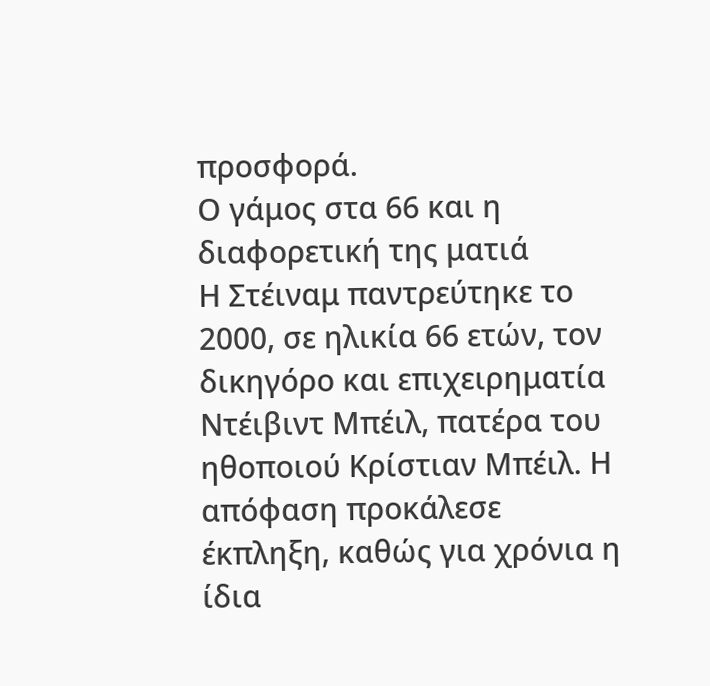προσφορά.
Ο γάμος στα 66 και η διαφορετική της ματιά
Η Στέιναμ παντρεύτηκε το 2000, σε ηλικία 66 ετών, τον δικηγόρο και επιχειρηματία Ντέιβιντ Μπέιλ, πατέρα του ηθοποιού Κρίστιαν Μπέιλ. Η απόφαση προκάλεσε έκπληξη, καθώς για χρόνια η ίδια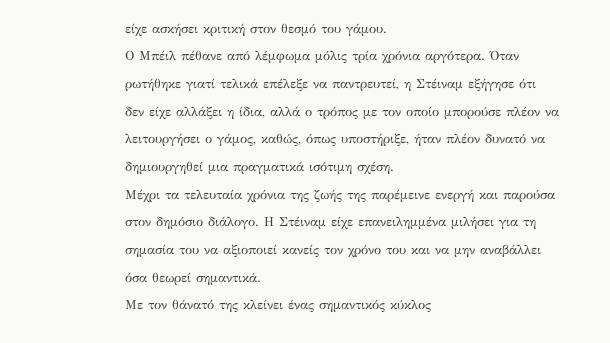είχε ασκήσει κριτική στον θεσμό του γάμου.
Ο Μπέιλ πέθανε από λέμφωμα μόλις τρία χρόνια αργότερα. Όταν ρωτήθηκε γιατί τελικά επέλεξε να παντρευτεί, η Στέιναμ εξήγησε ότι δεν είχε αλλάξει η ίδια, αλλά ο τρόπος με τον οποίο μπορούσε πλέον να λειτουργήσει ο γάμος, καθώς, όπως υποστήριξε, ήταν πλέον δυνατό να δημιουργηθεί μια πραγματικά ισότιμη σχέση.
Μέχρι τα τελευταία χρόνια της ζωής της παρέμεινε ενεργή και παρούσα στον δημόσιο διάλογο. Η Στέιναμ είχε επανειλημμένα μιλήσει για τη σημασία του να αξιοποιεί κανείς τον χρόνο του και να μην αναβάλλει όσα θεωρεί σημαντικά.
Με τον θάνατό της κλείνει ένας σημαντικός κύκλος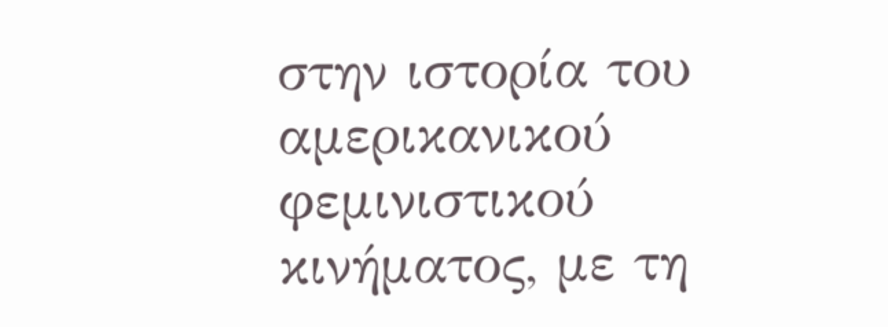στην ιστορία του αμερικανικού φεμινιστικού κινήματος, με τη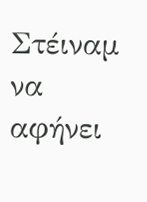Στέιναμ να αφήνει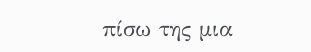πίσω της μια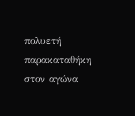πολυετή παρακαταθήκη στον αγώνα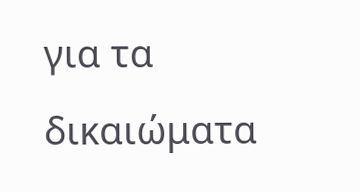για τα δικαιώματα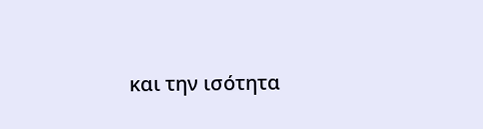και την ισότητα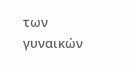των γυναικών